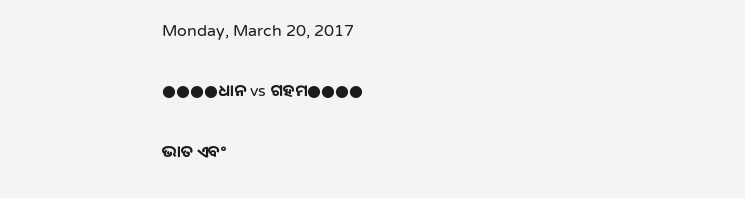Monday, March 20, 2017

●●●●ଧାନ vs ଗହମ●●●●

ଭାତ ଏବଂ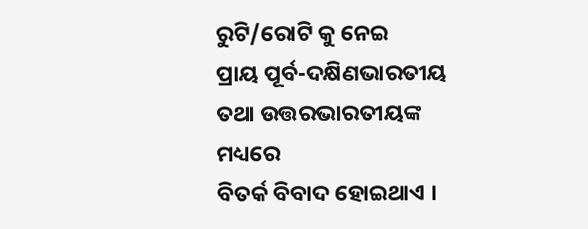ରୁଟି/ରୋଟି କୁ ନେଇ
ପ୍ରାୟ ପୂର୍ବ-ଦକ୍ଷିଣଭାରତୀୟ ତଥା ଉତ୍ତରଭାରତୀୟଙ୍କ ମଧ୍ୟରେ
ବିତର୍କ ବିବାଦ ହୋଇଥାଏ ।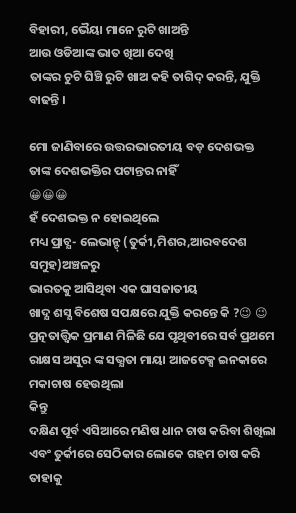ବିହାରୀ, ଭୈୟା ମାନେ ରୁଟି ଖାଅନ୍ତି
ଆଉ ଓଡିଆଙ୍କ ଭାତ ଖିଆ ଦେଖି
ତାଙ୍କର ଚୁଟି ଘିଞ୍ଚି ରୁଟି ଖାଅ କହି ତାଗିଦ୍ କରନ୍ତି, ଯୁକ୍ତି ବାଢନ୍ତି ।

ମୋ ଜାଣିବାରେ ଉତ୍ତରଭାରତୀୟ ବଡ଼ ଦେଶଭକ୍ତ
ତାଙ୍କ ଦେଶଭକ୍ତିର ପଟାନ୍ତର ନାହିଁ
😀😀😀
ହଁ ଦେଶଭକ୍ତ ନ ହୋଇଥିଲେ
ମଧ୍ୟ ପ୍ରାଚ୍ଯ- ଲେଭାନ୍ଟ୍ (ତୁର୍କୀ,ମିଶର,ଆରବଦେଶ ସମୁହ)ଅଞ୍ଚଳରୁ
ଭାରତକୁ ଆସିଥିବା ଏକ ଘାସଜାତୀୟ
ଖାଦ୍ଯ ଶସ୍ଯ ବିଶେଷ ସପକ୍ଷରେ ଯୁକ୍ତି କରନ୍ତେ କି ?😉 😉
ପ୍ରତ୍ନତାତ୍ତ୍ବିକ ପ୍ରମାଣ ମିଳିଛି ଯେ ପୃଥିବୀରେ ସର୍ବ ପ୍ରଥମେ ରାକ୍ଷସ ଅସୁର ଙ୍କ ସଭ୍ଯତା ମାୟା ଆଜଟେକ୍ସ ଇନକାରେ ମକାଚାଷ ହେଉଥିଲା
କିନ୍ତୁ
ଦକ୍ଷିଣ ପୂର୍ବ ଏସିଆରେ ମଣିଷ ଧାନ ଚାଷ କରିବା ଶିଖିଲା
ଏବଂ ତୁର୍କୀରେ ସେଠିକାର ଲୋକେ ଗହମ ଚାଷ କରି ତାହାକୁ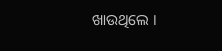ଖାଉଥିଲେ ।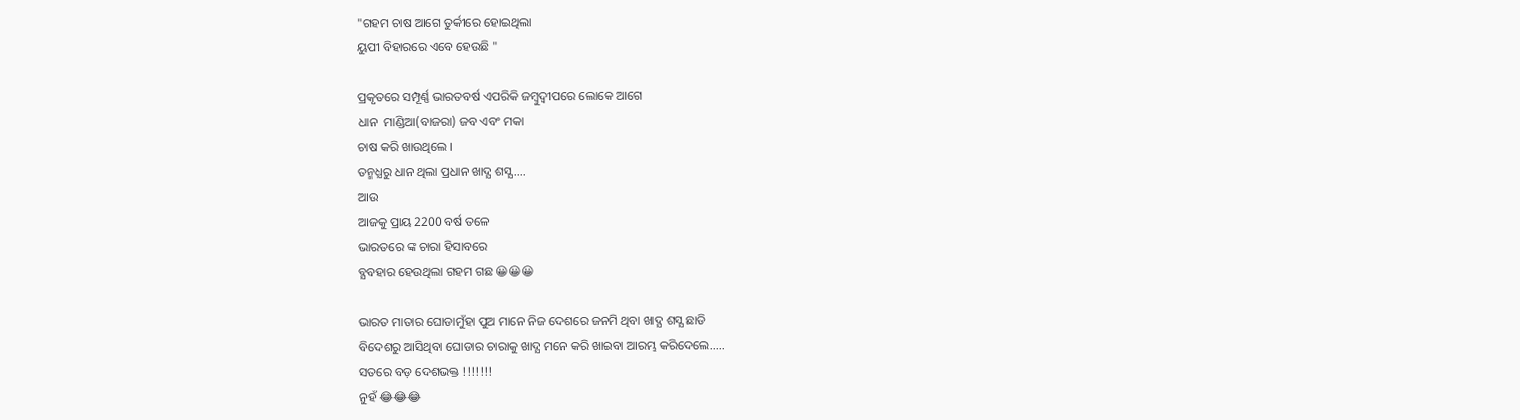"ଗହମ ଚାଷ ଆଗେ ତୁର୍କୀରେ ହୋଇଥିଲା
ୟୁପୀ ବିହାରରେ ଏବେ ହେଉଛି "

ପ୍ରକୃତରେ ସମ୍ପୂର୍ଣ୍ଣ ଭାରତବର୍ଷ ଏପରିକି ଜମ୍ବୁଦ୍ବୀପରେ ଲୋକେ ଆଗେ
ଧାନ  ମାଣ୍ଡିଆ(ବାଜରା) ଜବ ଏବଂ ମକା
ଚାଷ କରି ଖାଉଥିଲେ ।
ତନ୍ମଧ୍ଯରୁ ଧାନ ଥିଲା ପ୍ରଧାନ ଖାଦ୍ଯ ଶସ୍ଯ....
ଆଉ
ଆଜକୁ ପ୍ରାୟ 2200 ବର୍ଷ ତଳେ
ଭାରତରେ ଙ୍କ ଚାରା ହିସାବରେ
ବ୍ଯବହାର ହେଉଥିଲା ଗହମ ଗଛ 😀😀😀

ଭାରତ ମାତାର ଘୋଡାମୁଁହା ପୁଅ ମାନେ ନିଜ ଦେଶରେ ଜନମି ଥିବା ଖାଦ୍ଯ ଶସ୍ଯ ଛାଡି
ବିଦେଶରୁ ଆସିଥିବା ଘୋଡାର ଚାରାକୁ ଖାଦ୍ଯ ମନେ କରି ଖାଇବା ଆରମ୍ଭ କରିଦେଲେ.....
ସତରେ ବଡ଼ ଦେଶଭକ୍ତ !!!!!!!
ନୁହଁ 😂😂😂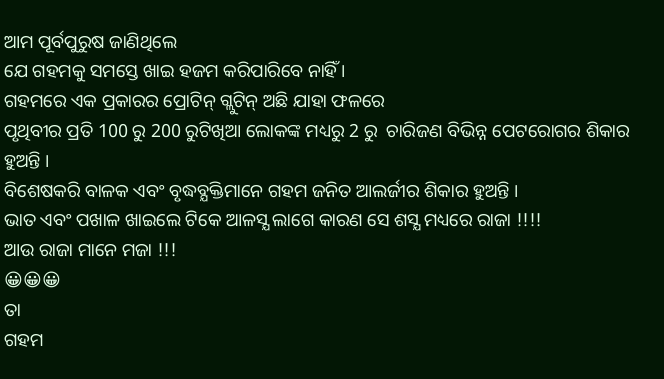ଆମ ପୂର୍ବପୁରୁଷ ଜାଣିଥିଲେ
ଯେ ଗହମକୁ ସମସ୍ତେ ଖାଇ ହଜମ କରିପାରିବେ ନାହିଁ ।
ଗହମରେ ଏକ ପ୍ରକାରର ପ୍ରୋଟିନ୍ ଗ୍ଲୁଟିନ୍ ଅଛି ଯାହା ଫଳରେ
ପୃଥିବୀର ପ୍ରତି 100 ରୁ 200 ରୁଟିଖିଆ ଲୋକଙ୍କ ମଧ୍ୟରୁ 2 ରୁ  ଚାରିଜଣ ବିଭିନ୍ନ ପେଟରୋଗର ଶିକାର ହୁଅନ୍ତି ।
ବିଶେଷକରି ବାଳକ ଏବଂ ବୃଦ୍ଧବ୍ଯକ୍ତିମାନେ ଗହମ ଜନିତ ଆଲର୍ଜୀର ଶିକାର ହୁଅନ୍ତି ।
ଭାତ ଏବଂ ପଖାଳ ଖାଇଲେ ଟିକେ ଆଳସ୍ଯ ଲାଗେ କାରଣ ସେ ଶସ୍ଯ ମଧ୍ୟରେ ରାଜା !!!!
ଆଉ ରାଜା ମାନେ ମଜା !!!
😀😀😀
ତା
ଗହମ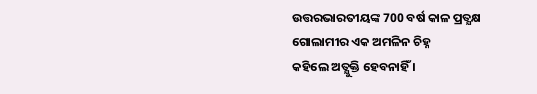ଉତ୍ତରଭାରତୀୟଙ୍କ 700 ବର୍ଷ କାଳ ପ୍ରତ୍ଯକ୍ଷ ଗୋଲାମୀର ଏକ ଅମଳିନ ଚିହ୍ନ
କହିଲେ ଅତ୍ଯୁକ୍ତି ହେବନାହିଁ ।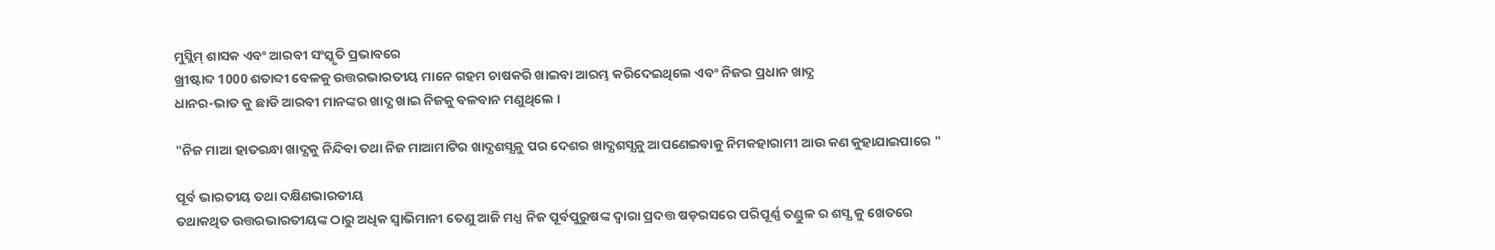ମୁସ୍ଲିମ୍ ଶାସକ ଏବଂ ଆରବୀ ସଂସ୍କୃତି ପ୍ରଭାବରେ
ଖ୍ରୀଷ୍ଟାବ୍ଦ 1000 ଶତାବ୍ଦୀ ବେଳକୁ ଉତ୍ତରଭାରତୀୟ ମାନେ ଗହମ ଚାଷକରି ଖାଇବା ଆରମ୍ଭ କରିଦେଇଥିଲେ ଏବଂ ନିଜର ପ୍ରଧାନ ଖାଦ୍ଯ
ଧାନର-ଭାତ କୁ ଛାଡି ଆରବୀ ମାନଙ୍କର ଖାଦ୍ଯ ଖାଇ ନିଜକୁ ବଳବାନ ମଣୁଥିଲେ ।

"ନିଜ ମାଆ ହାତରନ୍ଧା ଖାଦ୍ଯକୁ ନିନ୍ଦିବା ତଥା ନିଜ ମାଆମାଟିର ଖାଦ୍ଯଶସ୍ଯକୁ ପର ଦେଶର ଖାଦ୍ଯଶସ୍ଯକୁ ଆପଣେଇବାକୁ ନିମକହାରାମୀ ଆଉ କଣ କୁହାଯାଇପାରେ "

ପୂର୍ବ ଭାରତୀୟ ତଥା ଦକ୍ଷିଣଭାରତୀୟ
ତଥାକଥିତ ଉତ୍ତରଭାରତୀୟଙ୍କ ଠାରୁ ଅଧିକ ସ୍ବାଭିମାନୀ ତେଣୁ ଆଜି ମଧ୍ଯ ନିଜ ପୂର୍ବପୁରୁଷଙ୍କ ଦ୍ବାରା ପ୍ରଦତ୍ତ ଷଡ଼ରସରେ ପରିପୂର୍ଣ୍ଣ ତଣ୍ଡୁଳ ର ଶସ୍ଯ କୁ ଖେତରେ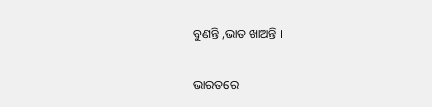ବୁଣନ୍ତି ,ଭାତ ଖାଅନ୍ତି ।

ଭାରତରେ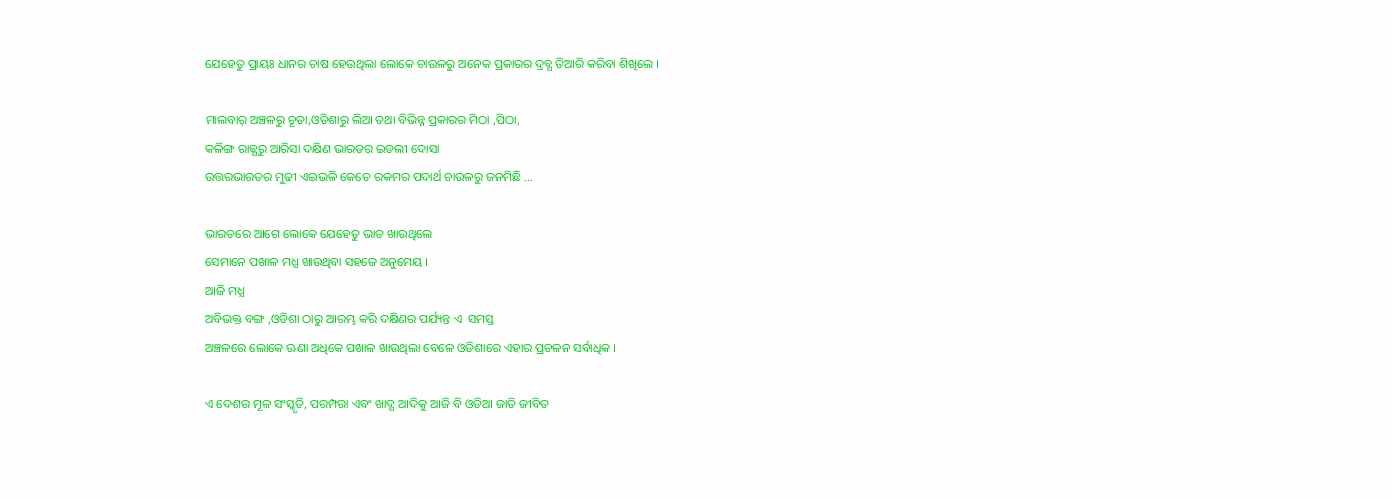ଯେହେତୁ ପ୍ରାୟଃ ଧାନର ଚାଷ ହେଉଥିଲା ଲୋକେ ଚାଉଳରୁ ଅନେକ ପ୍ରକାରର ଦ୍ରବ୍ଯ ତିଆରି କରିବା ଶିଖିଲେ ।

ମାଲବାର୍ ଅଞ୍ଚଳରୁ ଚୂଡା,ଓଡିଶାରୁ ଲିଆ ତଥା ବିଭିନ୍ନ ପ୍ରକାରର ମିଠା ,ପିଠା,
କଳିଙ୍ଗ ରାଜ୍ଯରୁ ଆରିସା ଦକ୍ଷିଣ ଭାରତର ଇଡଲୀ ଦୋସା
ଉତ୍ତରଭାରତର ମୁଢୀ ଏଇଭଳି କେତେ ରକମର ପଦାର୍ଥ ଚାଉଳରୁ ଜନମିଛି ...

ଭାରତରେ ଆଗେ ଲୋକେ ଯେହେତୁ ଭାତ ଖାଉଥିଲେ
ସେମାନେ ପଖାଳ ମଧ୍ଯ ଖାଉଥିବା ସହଜେ ଅନୁମେୟ ।
ଆଜି ମଧ୍ଯ
ଅବିଭକ୍ତ ବଙ୍ଗ ,ଓଡିଶା ଠାରୁ ଆରମ୍ଭ କରି ଦକ୍ଷିଣର ପର୍ଯ୍ୟନ୍ତ ଏ  ସମସ୍ତ
ଅଞ୍ଚଳରେ ଲୋକେ ଊଣା ଅଧିକେ ପଖାଳ ଖାଉଥିଲା ବେଳେ ଓଡିଶାରେ ଏହାର ପ୍ରଚଳନ ସର୍ବାଧିକ ।

ଏ ଦେଶର ମୂଳ ସଂସ୍କୃତି, ପରମ୍ପରା ଏବଂ ଖାଦ୍ଯ ଆଦିକୁ ଆଜି ବି ଓଡିଆ ଜାତି ଜୀବିତ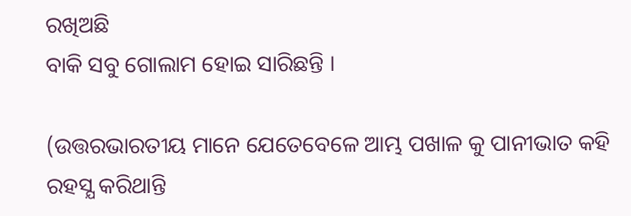ରଖିଅଛି
ବାକି ସବୁ ଗୋଲାମ ହୋଇ ସାରିଛନ୍ତି ।

(ଉତ୍ତରଭାରତୀୟ ମାନେ ଯେତେବେଳେ ଆମ୍ଭ ପଖାଳ କୁ ପାନୀଭାତ କହି
ରହସ୍ଯ କରିଥାନ୍ତି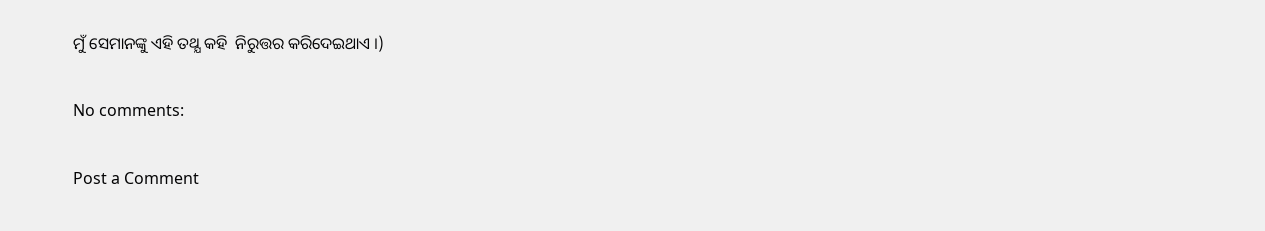ମୁଁ ସେମାନଙ୍କୁ ଏହି ତଥ୍ଯ କହି  ନିରୁତ୍ତର କରିଦେଇଥାଏ ।)

No comments:

Post a Comment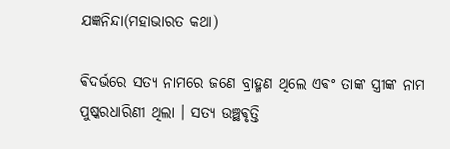ଯଜ୍ଞନିନ୍ଦା(ମହାଭାରତ କଥା)

ଵିଦର୍ଭରେ ସତ୍ୟ ନାମରେ ଜଣେ ବ୍ରାହ୍ମଣ ଥିଲେ ଏଵଂ ତାଙ୍କ ସ୍ତ୍ରୀଙ୍କ ନାମ ପୁଷ୍କରଧାରିଣୀ ଥିଲା । ସତ୍ୟ ଉଞ୍ଛଵୃତ୍ତି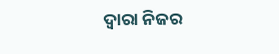ଦ୍ଵାରା ନିଜର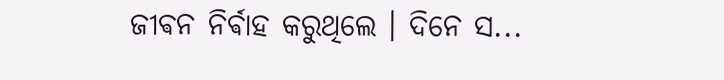ଜୀଵନ ନିର୍ଵାହ କରୁଥିଲେ ‌। ଦିନେ ସ...